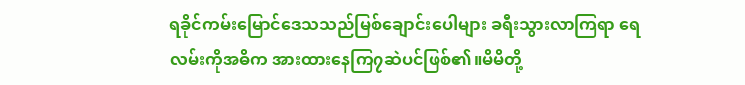ရခိုင်ကမ်းမြောင်ဒေသသည်မြစ်ချောင်းပေါများ ခရီးသွားလာကြရာ ရေလမ်းကိုအဓိက အားထားနေကြ၇ဆဲပင်ဖြစ်၏။မိမိတို့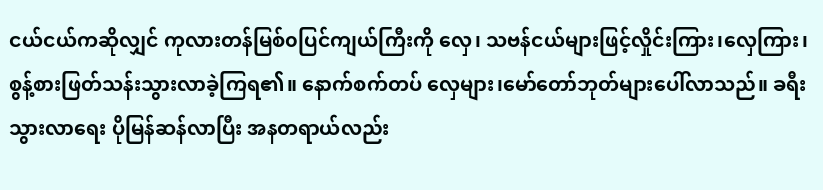ငယ်ငယ်ကဆိုလျှင် ကုလားတန်မြစ်၀ပြင်ကျယ်ကြီးကို လှေ၊ သဗန်ငယ်များဖြင့်လှိုင်းကြား၊လှေကြား၊ စွန့်စားဖြတ်သန်းသွားလာခဲ့ကြရ၏။ နောက်စက်တပ် လှေများ၊မော်တော်ဘုတ်များပေါ်လာသည်။ ခရီးသွားလာရေး ပိုမြန်ဆန်လာပြီး အနတရာယ်လည်း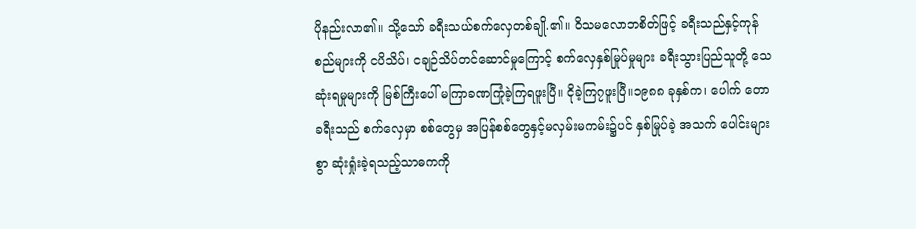ပိုနည်းလာ၏။ သို့သော် ခရီးသယ်စက်လှေတစ်ချို.၏။ ဝိသမလောဘစိတ်ဖြင့် ခရီးသည်နှင့်ကုန်စည်များကို ငပိသိပ်၊ ငချဉ်သိပ်တင်ဆောင်မှုကြောင့် စက်လှေနှစ်မြုပ်မှုများ ခရီးသွားပြည်သူတို့ သေဆုံးရမှုများကို မြစ်ကြီးပေါ် မကြာခဏကြုံခဲ့ကြရဖူးပြီ။ ငိုခဲ့ကြ၇ဖူးပြီ။၁၉၈၈ ခုနှစ်က၊ ပေါက် တော ခရီးသည် စက်လှေမှာ စစ်တွေမှ အပြန်စစ်တွေနှင့်မလှမ်းမကမ်း၌ပင် နှစ်မြုပ်ခဲ့ အသက် ပေါင်းများစွာ ဆုံးရှုံးခဲ့ရသည့်သာဓကကို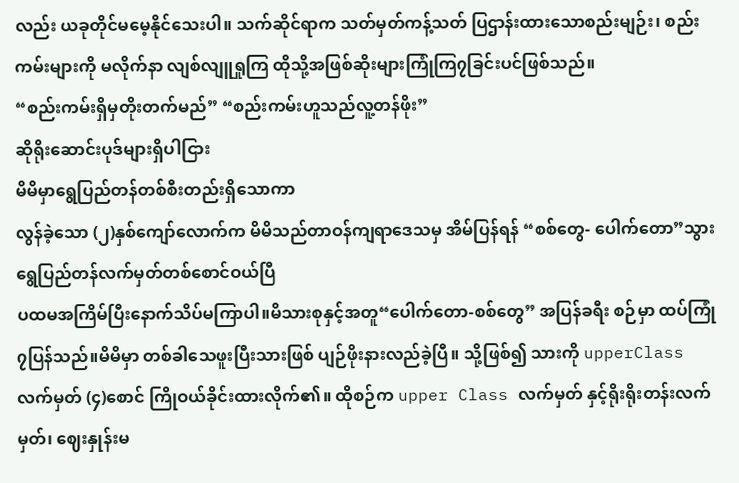လည်း ယခုတိုင်မမေ့နိုင်သေးပါ။ သက်ဆိုင်ရာက သတ်မှတ်ကန့်သတ် ပြဌာန်းထားသောစည်းမျဉ်း၊ စည်းကမ်းများကို မလိုက်နာ လျစ်လျူရှုကြ ထိုသို့အဖြစ်ဆိုးများကြုံကြ၇ခြင်းပင်ဖြစ်သည်။
“စည်းကမ်းရှိမှတိုးတက်မည်” “စည်းကမ်းဟူသည်လူ့တန်ဖိုး”
ဆိုရိုးဆောင်းပုဒ်များရှိပါငြား
မိမိမှာရွေပြည်တန်တစ်စီးတည်းရှိသောကာ
လွန်ခဲ့သော (၂)နှစ်ကျော်လောက်က မိမိသည်တာဝန်ကျရာဒေသမှ အိမ်ပြန်ရန် “စစ်တွေ- ပေါက်တော”သွားရွေပြည်တန်လက်မှတ်တစ်စောင်ဝယ်ပြီ
ပထမအကြိမ်ပြီးနောက်သိပ်မကြာပါ။မိသားစုနှင့်အတူ“ပေါက်တော-စစ်တွေ” အပြန်ခရီး စဉ်မှာ ထပ်ကြုံ၇ပြန်သည်။မိမိမှာ တစ်ခါသေဖူးပြီးသားဖြစ် ပျဉ်ဖိုးနားလည်ခဲ့ပြီ။ သို့ဖြစ်၍ သားကို upperClass လက်မှတ် (၄)စောင် ကြိုဝယ်ခိုင်းထားလိုက်၏။ ထိုစဉ်က upper Class လက်မှတ် နှင့်ရိုးရိုးတန်းလက်မှတ်၊ ဈေးနှုန်းမ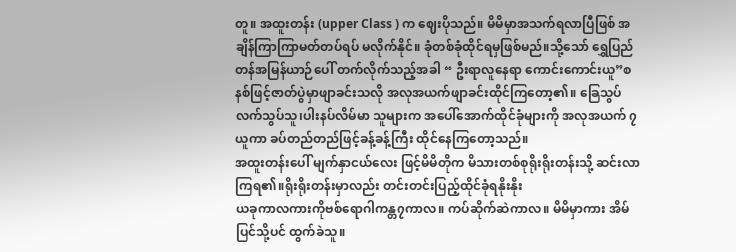တူ။ အထူးတန်း (upper Class ) က ဈေးပိုသည်။ မိမိမှာအသက်ရလာပြီဖြစ် အချိန်ကြာကြာမတ်တပ်ရပ် မလိုက်နိုင်။ ခုံတစ်ခုံထိုင်ရမှဖြစ်မည်။သို့သော် ရွှေပြည်တန်အမြန်ယာဉ်ပေါ် တက်လိုက်သည့်အခါ “ ဦးရာလူနေရာ ကောင်းကောင်းယူ”စနစ်ဖြင့်ဇာတ်ပွဲမှာဖျာခင်းသလို အလုအယက်ဖျာခင်းထိုင်ကြတော့၏။ ခြေသွပ်လက်သွပ်သူ၊ပါးနပ်လိမ်မာ သူများက အပေါ်အောက်ထိုင်ခုံများကို အလုအယက် ၇ယူကာ ခပ်တည်တည်ဖြင့်ခန့်ခန့်ကြီး ထိုင်နေကြတော့သည်။
အထူးတန်းပေါ် မျက်နှာငယ်လေး ဖြင့်မိမိတိုက မိသားတစ်စုရိုးရိုးတန်းသို့ ဆင်းလာကြရ၏။ရိုးရိုးတန်းမှာလည်း တင်းတင်းပြည့်ထိုင်ခုံရနိုးနိုး
ယခုကာလကားကိုဗစ်ရောဂါကန္တ၇ကာလ။ ကပ်ဆိုက်ဆဲကာလ။ မိမိမှာကား အိမ်ပြင်သို့ပင် ထွက်ခဲသူ။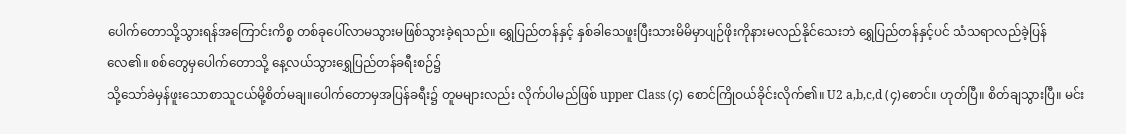ပေါက်တောသို့သွားရန်အကြောင်းကိစ္စ တစ်ခုပေါ်လာမသွားမဖြစ်သွားခဲ့ရသည်။ ရွှေပြည်တန်နှင့် နှစ်ခါသေဖူးပြီးသားမိမိမှာပျဉ်ဖိုးကိုနားမလည်နိုင်သေးဘဲ ရွှေပြည်တန်နှင့်ပင် သံသရာလည်ခဲ့ပြန်လေ၏။ စစ်တွေမှပေါက်တောသို့ နေ့လယ်သွားရွှေပြည်တန်ခရီးစဉ်၌
သို့သော်ခဲမှန်ဖူးသောစာသူငယ်မို့စိတ်မချ။ပေါက်တောမှအပြန်ခရီး၌ တူမများလည်း လိုက်ပါမည်ဖြစ် upper Class (၄) စောင်ကြိုဝယ်ခိုင်းလိုက်၏။ U2 a,b,c,d (၄)စောင်။ ဟုတ်ပြီ။ စိတ်ချသွားပြီ။ မင်း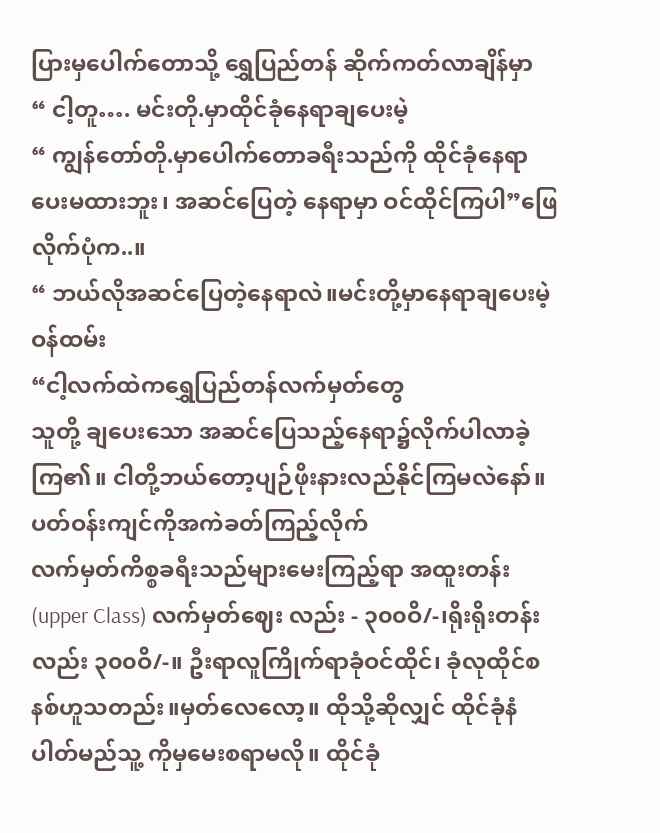ပြားမှပေါက်တောသို့ ရွှေပြည်တန် ဆိုက်ကတ်လာချိန်မှာ
“ ငါ့တူ…. မင်းတို.မှာထိုင်ခုံနေရာချပေးမဲ့
“ ကျွန်တော်တို.မှာပေါက်တောခရီးသည်ကို ထိုင်ခုံနေရာပေးမထားဘူး၊ အဆင်ပြေတဲ့ နေရာမှာ ဝင်ထိုင်ကြပါ”ဖြေလိုက်ပုံက..။
“ ဘယ်လိုအဆင်ပြေတဲ့နေရာလဲ။မင်းတို့မှာနေရာချပေးမဲ့ဝန်ထမ်း
“ငါ့လက်ထဲကရွှေပြည်တန်လက်မှတ်တွေ
သူတို့ ချပေးသော အဆင်ပြေသည့်နေရာ၌လိုက်ပါလာခဲ့ကြ၏။ ငါတို့ဘယ်တော့ပျဉ်ဖိုးနားလည်နိုင်ကြမလဲနော်။ ပတ်ဝန်းကျင်ကိုအကဲခတ်ကြည့်လိုက်
လက်မှတ်ကိစ္စခရီးသည်များမေးကြည့်ရာ အထူးတန်း (upper Class) လက်မှတ်ဈေး လည်း - ၃၀၀ဝိ/-၊ရိုးရိုးတန်းလည်း ၃၀၀ဝိ/-။ ဦးရာလူကြိုက်ရာခုံဝင်ထိုင်၊ ခုံလုထိုင်စနစ်ဟူသတည်း။မှတ်လေလော့။ ထိုသို့ဆိုလျှင် ထိုင်ခုံနံပါတ်မည်သူ့ ကိုမှမေးစရာမလို။ ထိုင်ခုံ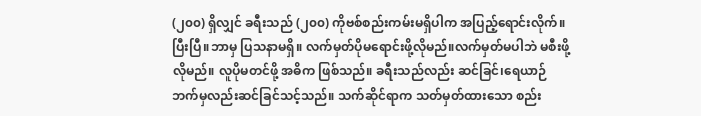(၂၀၀) ရှိလျှင် ခရီးသည် (၂၀၀) ကိုဗစ်စည်းကမ်းမရှိပါက အပြည့်ရောင်းလိုက်။ပြီးပြီ။ဘာမှ ပြသနာမရှိ။ လက်မှတ်ပိုမရောင်းဖို့လိုမည်။လက်မှတ်မပါဘဲ မစီးဖို့လိုမည်။ လူပိုမတင်ဖို့ အဓိက ဖြစ်သည်။ ခရီးသည်လည်း ဆင်ခြင်၊ရေယာဉ်ဘက်မှလည်းဆင်ခြင်သင့်သည်။ သက်ဆိုင်ရာက သတ်မှတ်ထားသော စည်း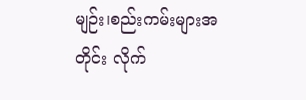မျဉ်း၊စည်းကမ်းများအတိုင်း လိုက်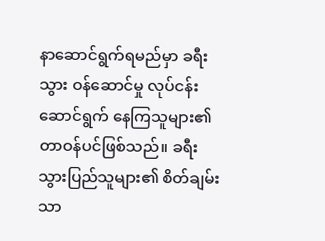နာဆောင်ရွက်ရမည်မှာ ခရီးသွား ဝန်ဆောင်မှု လုပ်ငန်း ဆောင်ရွက် နေကြသူများ၏တာဝန်ပင်ဖြစ်သည်။ ခရီးသွားပြည်သူများ၏ စိတ်ချမ်းသာ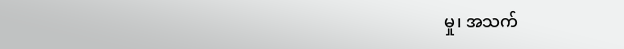မှု၊ အသက်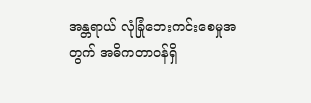အန္တရာယ် လုံခြုံဘေးကင်းစေမှုအတွက် အဓိကတာဝန်ရှိ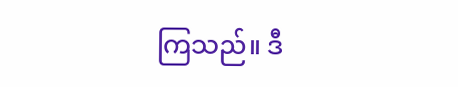ကြသည်။ ဒီ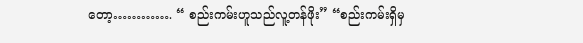တော့…………. “ စည်းကမ်းဟူသည်လူ့တန်ဖိုး” “စည်းကမ်းရှိမှ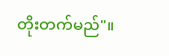တိုးတက်မည်"။